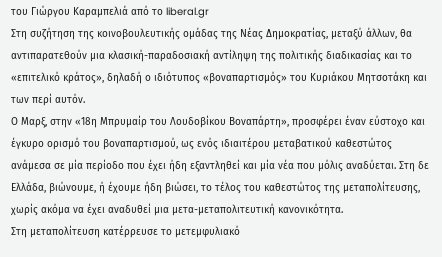του Γιώργου Καραμπελιά από το liberal.gr
Στη συζήτηση της κοινοβουλευτικής ομάδας της Νέας Δημοκρατίας, μεταξύ άλλων, θα αντιπαρατεθoύν μια κλασική-παραδοσιακή αντίληψη της πολιτικής διαδικασίας και το «επιτελικό κράτος», δηλαδή ο ιδιότυπος «βοναπαρτισμός» του Κυριάκου Μητσοτάκη και των περί αυτόν.
Ο Μαρξ, στην «18η Μπρυμαίρ του Λουδοβίκου Βοναπάρτη», προσφέρει έναν εύστοχο και έγκυρο ορισμό του βοναπαρτισμού, ως ενός ιδιαιτέρου μεταβατικού καθεστώτος ανάμεσα σε μία περίοδο που έχει ήδη εξαντληθεί και μία νέα που μόλις αναδύεται. Στη δε Ελλάδα, βιώνουμε, ή έχουμε ήδη βιώσει, το τέλος του καθεστώτος της μεταπολίτευσης, χωρίς ακόμα να έχει αναδυθεί μια μετα-μεταπολιτευτική κανονικότητα.
Στη μεταπολίτευση κατέρρευσε το μετεμφυλιακό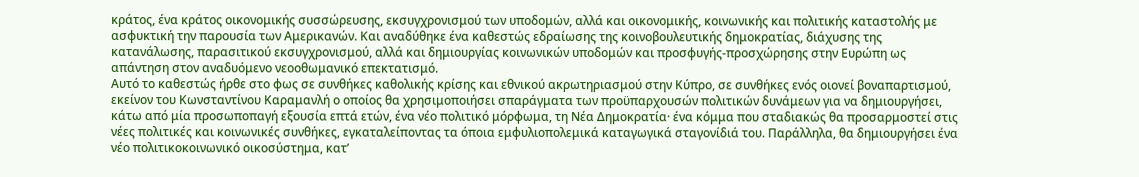κράτος, ένα κράτος οικονομικής συσσώρευσης, εκσυγχρονισμού των υποδομών, αλλά και οικονομικής, κοινωνικής και πολιτικής καταστολής με ασφυκτική την παρουσία των Αμερικανών. Και αναδύθηκε ένα καθεστώς εδραίωσης της κοινοβουλευτικής δημοκρατίας, διάχυσης της κατανάλωσης, παρασιτικού εκσυγχρονισμού, αλλά και δημιουργίας κοινωνικών υποδομών και προσφυγής-προσχώρησης στην Ευρώπη ως απάντηση στον αναδυόμενο νεοοθωμανικό επεκτατισμό.
Αυτό το καθεστώς ήρθε στο φως σε συνθήκες καθολικής κρίσης και εθνικού ακρωτηριασμού στην Κύπρο, σε συνθήκες ενός οιονεί βοναπαρτισμού, εκείνον του Κωνσταντίνου Καραμανλή ο οποίος θα χρησιμοποιήσει σπαράγματα των προϋπαρχουσών πολιτικών δυνάμεων για να δημιουργήσει, κάτω από μία προσωποπαγή εξουσία επτά ετών, ένα νέο πολιτικό μόρφωμα, τη Νέα Δημοκρατία· ένα κόμμα που σταδιακώς θα προσαρμοστεί στις νέες πολιτικές και κοινωνικές συνθήκες, εγκαταλείποντας τα όποια εμφυλιοπολεμικά καταγωγικά σταγονίδιά του. Παράλληλα, θα δημιουργήσει ένα νέο πολιτικοκοινωνικό οικοσύστημα, κατ’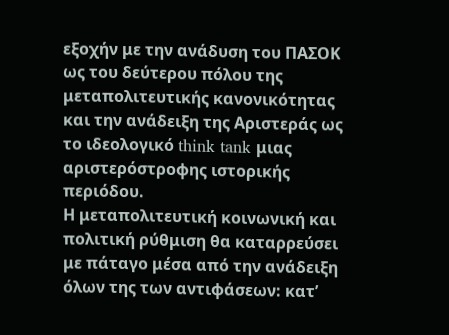εξοχήν με την ανάδυση του ΠΑΣΟΚ ως του δεύτερου πόλου της μεταπολιτευτικής κανονικότητας και την ανάδειξη της Αριστεράς ως το ιδεολογικό think tank μιας αριστερόστροφης ιστορικής περιόδου.
Η μεταπολιτευτική κοινωνική και πολιτική ρύθμιση θα καταρρεύσει με πάταγο μέσα από την ανάδειξη όλων της των αντιφάσεων: κατ’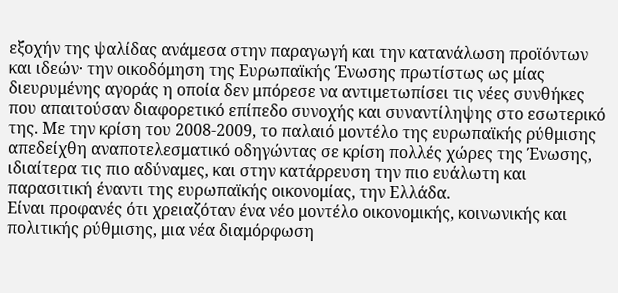εξοχήν της ψαλίδας ανάμεσα στην παραγωγή και την κατανάλωση προϊόντων και ιδεών· την οικοδόμηση της Ευρωπαϊκής Ένωσης πρωτίστως ως μίας διευρυμένης αγοράς η οποία δεν μπόρεσε να αντιμετωπίσει τις νέες συνθήκες που απαιτούσαν διαφορετικό επίπεδο συνοχής και συναντίληψης στο εσωτερικό της. Με την κρίση του 2008-2009, το παλαιό μοντέλο της ευρωπαϊκής ρύθμισης απεδείχθη αναποτελεσματικό οδηγώντας σε κρίση πολλές χώρες της Ένωσης, ιδιαίτερα τις πιο αδύναμες, και στην κατάρρευση την πιο ευάλωτη και παρασιτική έναντι της ευρωπαϊκής οικονομίας, την Ελλάδα.
Είναι προφανές ότι χρειαζόταν ένα νέο μοντέλο οικονομικής, κοινωνικής και πολιτικής ρύθμισης, μια νέα διαμόρφωση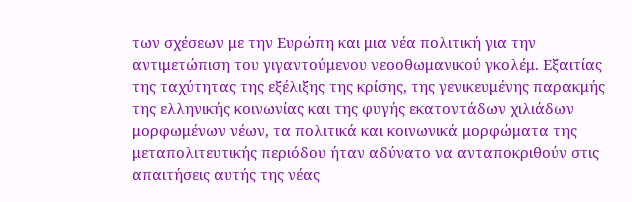των σχέσεων με την Ευρώπη και μια νέα πολιτική για την αντιμετώπιση του γιγαντούμενου νεοοθωμανικού γκολέμ. Εξαιτίας της ταχύτητας της εξέλιξης της κρίσης, της γενικευμένης παρακμής της ελληνικής κοινωνίας και της φυγής εκατοντάδων χιλιάδων μορφωμένων νέων, τα πολιτικά και κοινωνικά μορφώματα της μεταπολιτευτικής περιόδου ήταν αδύνατο να ανταποκριθούν στις απαιτήσεις αυτής της νέας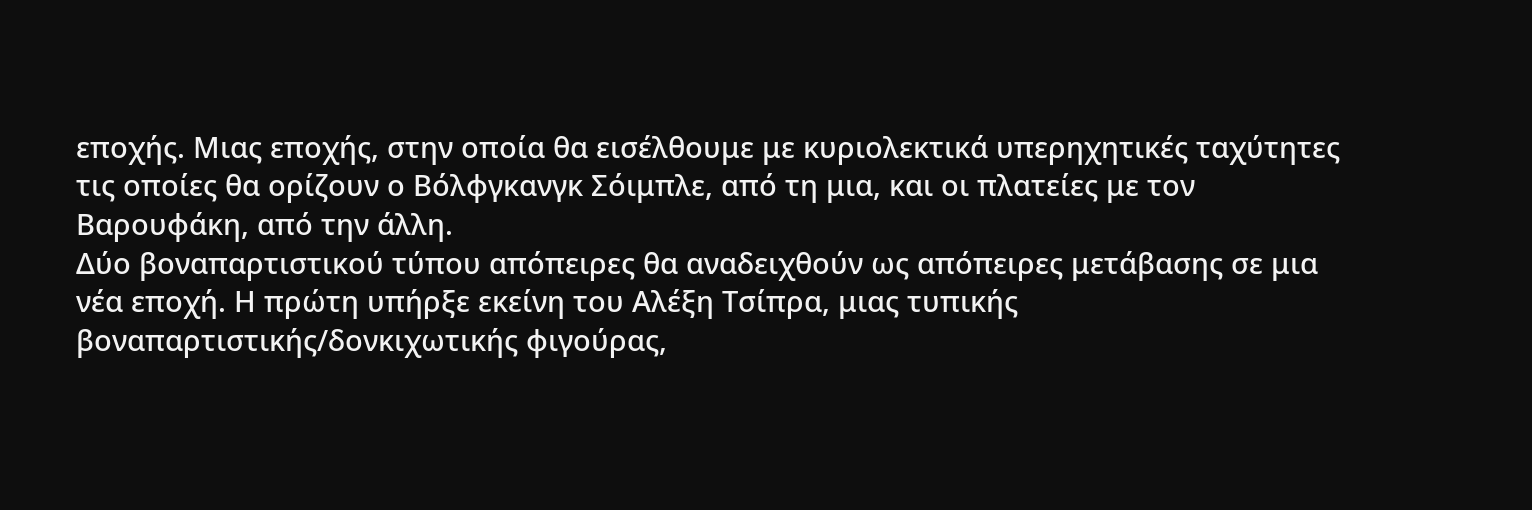εποχής. Μιας εποχής, στην οποία θα εισέλθουμε με κυριολεκτικά υπερηχητικές ταχύτητες τις οποίες θα ορίζουν ο Βόλφγκανγκ Σόιμπλε, από τη μια, και οι πλατείες με τον Βαρουφάκη, από την άλλη.
Δύο βοναπαρτιστικού τύπου απόπειρες θα αναδειχθούν ως απόπειρες μετάβασης σε μια νέα εποχή. Η πρώτη υπήρξε εκείνη του Αλέξη Τσίπρα, μιας τυπικής βοναπαρτιστικής/δονκιχωτικής φιγούρας,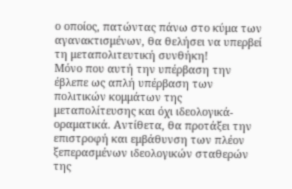ο οποίος, πατώντας πάνω στο κύμα των αγανακτισμένων, θα θελήσει να υπερβεί τη μεταπολιτευτική συνθήκη!
Μόνο που αυτή την υπέρβαση την έβλεπε ως απλή υπέρβαση των πολιτικών κομμάτων της μεταπολίτευσης και όχι ιδεολογικά-οραματικά. Αντίθετα, θα προτάξει την επιστροφή και εμβάθυνση των πλέον ξεπερασμένων ιδεολογικών σταθερών της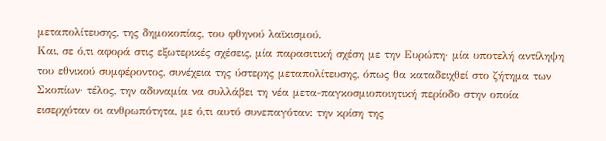μεταπολίτευσης, της δημοκοπίας, του φθηνού λαϊκισμού.
Και, σε ό,τι αφορά στις εξωτερικές σχέσεις, μία παρασιτική σχέση με την Ευρώπη· μία υποτελή αντίληψη του εθνικού συμφέροντος, συνέχεια της ύστερης μεταπολίτευσης, όπως θα καταδειχθεί στο ζήτημα των Σκοπίων· τέλος, την αδυναμία να συλλάβει τη νέα μετα-παγκοσμιοποιητική περίοδο στην οποία εισερχόταν οι ανθρωπότητα, με ό,τι αυτό συνεπαγόταν: την κρίση της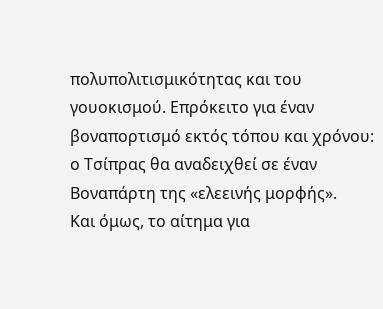πολυπολιτισμικότητας και του γουοκισμού. Επρόκειτο για έναν βοναπορτισμό εκτός τόπου και χρόνου: ο Τσίπρας θα αναδειχθεί σε έναν Βοναπάρτη της «ελεεινής μορφής».
Και όμως, το αίτημα για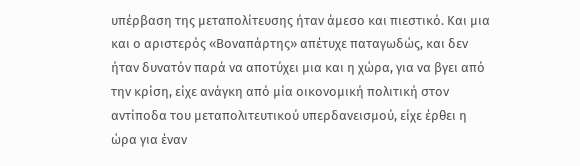υπέρβαση της μεταπολίτευσης ήταν άμεσο και πιεστικό. Και μια και ο αριστερός «Βοναπάρτης» απέτυχε παταγωδώς, και δεν ήταν δυνατόν παρά να αποτύχει μια και η χώρα, για να βγει από την κρίση, είχε ανάγκη από μία οικονομική πολιτική στον αντίποδα του μεταπολιτευτικού υπερδανεισμού, είχε έρθει η ώρα για έναν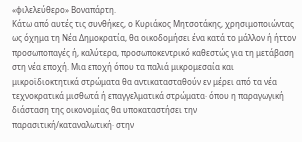«φιλελεύθερο» Βοναπάρτη.
Κάτω από αυτές τις συνθήκες, ο Κυριάκος Μητσοτάκης, χρησιμοποιώντας ως όχημα τη Νέα Δημοκρατία, θα οικοδομήσει ένα κατά το μάλλον ή ήττον προσωποπαγές ή, καλύτερα, προσωποκεντρικό καθεστώς για τη μετάβαση στη νέα εποχή. Μια εποχή όπου τα παλιά μικρομεσαία και μικροϊδιοκτητικά στρώματα θα αντικατασταθούν εν μέρει από τα νέα τεχνοκρατικά μισθωτά ή επαγγελματικά στρώματα· όπου η παραγωγική διάσταση της οικονομίας θα υποκαταστήσει την παρασιτική/καταναλωτική· στην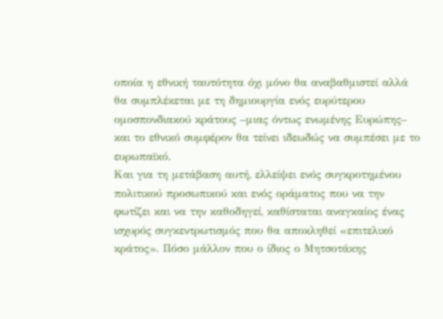οποία η εθνική ταυτότητα όχι μόνο θα αναβαθμιστεί αλλά θα συμπλέκεται με τη δημιουργία ενός ευρύτερου ομοσπονδιακού κράτους –μιας όντως ενωμένης Ευρώπης– και το εθνικό συμφέρον θα τείνει ιδεωδώς να συμπέσει με το ευρωπαϊκό.
Και για τη μετάβαση αυτή, ελλείψει ενός συγκροτημένου πολιτικού προσωπικού και ενός οράματος που να την φωτίζει και να την καθοδηγεί, καθίσταται αναγκαίος ένας ισχυρός συγκεντρωτισμός που θα αποκληθεί «επιτελικό κράτος». Πόσο μάλλον που ο ίδιος ο Μητσοτάκης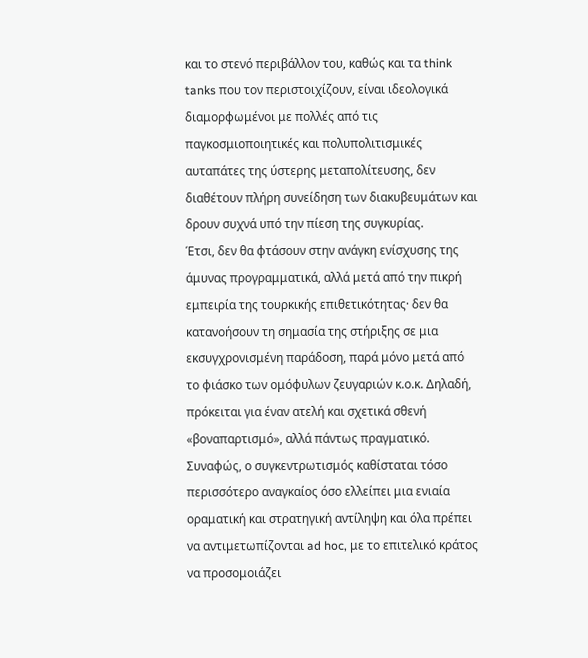και το στενό περιβάλλον του, καθώς και τα think tanks που τον περιστοιχίζουν, είναι ιδεολογικά διαμορφωμένοι με πολλές από τις παγκοσμιοποιητικές και πολυπολιτισμικές αυταπάτες της ύστερης μεταπολίτευσης, δεν διαθέτουν πλήρη συνείδηση των διακυβευμάτων και δρουν συχνά υπό την πίεση της συγκυρίας.
Έτσι, δεν θα φτάσουν στην ανάγκη ενίσχυσης της άμυνας προγραμματικά, αλλά μετά από την πικρή εμπειρία της τουρκικής επιθετικότητας· δεν θα κατανοήσουν τη σημασία της στήριξης σε μια εκσυγχρονισμένη παράδοση, παρά μόνο μετά από το φιάσκο των ομόφυλων ζευγαριών κ.ο.κ. Δηλαδή, πρόκειται για έναν ατελή και σχετικά σθενή «βοναπαρτισμό», αλλά πάντως πραγματικό.
Συναφώς, ο συγκεντρωτισμός καθίσταται τόσο περισσότερο αναγκαίος όσο ελλείπει μια ενιαία οραματική και στρατηγική αντίληψη και όλα πρέπει να αντιμετωπίζονται ad hoc, με το επιτελικό κράτος να προσομοιάζει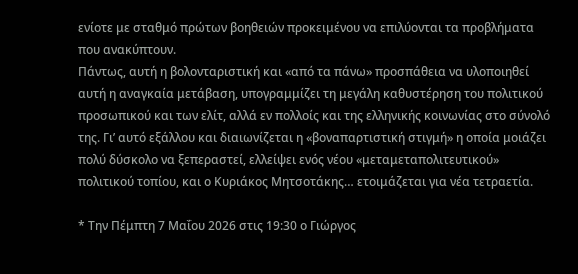ενίοτε με σταθμό πρώτων βοηθειών προκειμένου να επιλύονται τα προβλήματα που ανακύπτουν.
Πάντως, αυτή η βολονταριστική και «από τα πάνω» προσπάθεια να υλοποιηθεί αυτή η αναγκαία μετάβαση, υπογραμμίζει τη μεγάλη καθυστέρηση του πολιτικού προσωπικού και των ελίτ, αλλά εν πολλοίς και της ελληνικής κοινωνίας στο σύνολό της. Γι’ αυτό εξάλλου και διαιωνίζεται η «βοναπαρτιστική στιγμή» η οποία μοιάζει πολύ δύσκολο να ξεπεραστεί, ελλείψει ενός νέου «μεταμεταπολιτευτικού» πολιτικού τοπίου, και ο Κυριάκος Μητσοτάκης… ετοιμάζεται για νέα τετραετία.

* Την Πέμπτη 7 Μαΐου 2026 στις 19:30 ο Γιώργος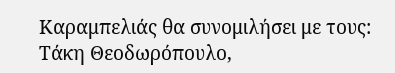Καραμπελιάς θα συνομιλήσει με τους:
Τάκη Θεοδωρόπουλο,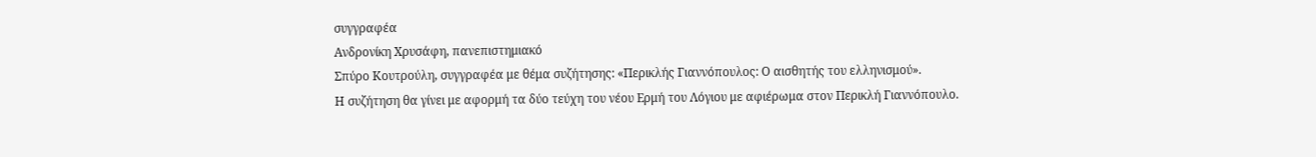συγγραφέα
Ανδρονίκη Χρυσάφη, πανεπιστημιακό
Σπύρο Κουτρούλη, συγγραφέα με θέμα συζήτησης: «Περικλής Γιαννόπουλος: Ο αισθητής του ελληνισμού».
Η συζήτηση θα γίνει με αφορμή τα δύο τεύχη του νέου Ερμή του Λόγιου με αφιέρωμα στον Περικλή Γιαννόπουλο.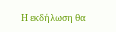Η εκδήλωση θα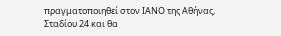πραγματοποιηθεί στον ΙΑΝΟ της Αθήνας, Σταδίου 24 και θα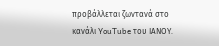προβάλλεται ζωντανά στο κανάλι YouTube του ΙΑΝΟΥ.